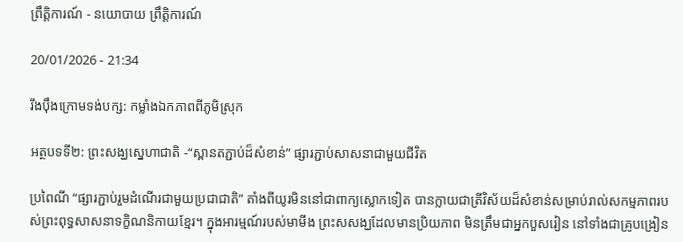ព្រឹត្តិការណ៍ - នយោបាយ ព្រឹត្តិការណ៍

20/01/2026 - 21:34

រឹងប៉ឹងក្រោមទង់បក្ស: កម្លាំងឯកភាពពីភូមិស្រុក

អត្ថបទទី២: ព្រះសង្ឃស្នេហាជាតិ -“ស្ពានតភ្ជាប់ដ៏សំខាន់” ផ្សារភ្ជាប់សាសនាជាមួយជីវិត

ប្រពៃណី “ផ្សារភ្ជាប់រួមដំណើរជាមួយប្រជាជាតិ” តាំងពីយូរមិននៅជាពាក្យស្លោកទៀត បានក្លាយជាត្រីវិស័យដ៏សំខាន់សម្រាប់រាល់សកម្មភាពរបស់ព្រះពុទ្ធសាសនាទក្ខិណនិកាយខ្មែរ។ ក្នុងអារម្មណ៍របស់មាមីង ព្រះសសង្ឃដែលមានប្រិយភាព មិនត្រឹមជាអ្នកបួសរៀន នៅទាំងជាគ្រូបង្រៀន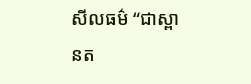សីលធម៌ “ជាស្ពានត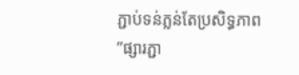ភ្ជាប់ទន់ភ្លន់តែប្រសិទ្ធភាព”ផ្សារភ្ជា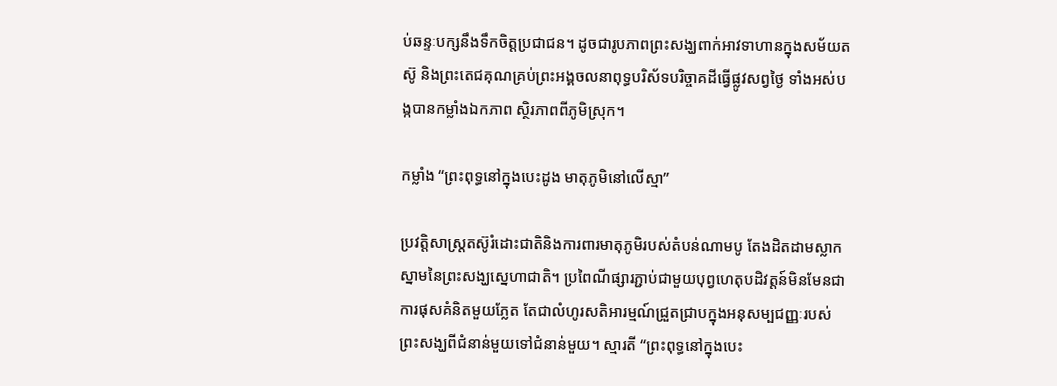ប់ឆន្ទៈបក្សនឹងទឹកចិត្តប្រជាជន។ ដូចជារូបភាពព្រះសង្ឃពាក់អាវទាហានក្នុងសម័យតស៊ូ និងព្រះតេជគុណគ្រប់ព្រះអង្គចលនាពុទ្ធបរិស័ទបរិច្ចាគដីធ្វើផ្លូវសព្វថ្ងៃ ទាំងអស់បង្កបានកម្លាំងឯកភាព ស្ថិរភាពពីភូមិស្រុក។

កម្លាំង “ព្រះពុទ្ធនៅក្នុងបេះដូង មាតុភូមិនៅលើស្មា”

ប្រវត្តិសាស្ត្រតស៊ូរំដោះជាតិនិងការពារមាតុភូមិរបស់តំបន់ណាមបូ តែងដិតដាមស្លាកស្នាមនៃព្រះសង្ឃស្នេហាជាតិ។ ប្រពៃណីផ្សារភ្ជាប់ជាមួយបុព្វហេតុបដិវត្តន៍មិនមែនជាការផុសគំនិតមួយភ្លែត តែជាលំហូរសតិអារម្មណ៍ជ្រួតជ្រាបក្នុងអនុសម្បជញ្ញៈរបស់ព្រះសង្ឃពីជំនាន់មួយទៅជំនាន់មួយ។ ស្មារតី “ព្រះពុទ្ធនៅក្នុងបេះ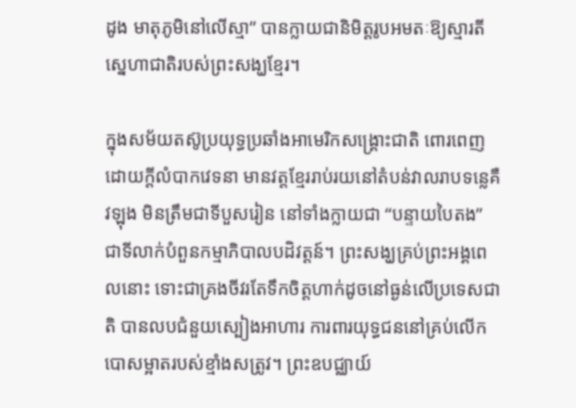ដូង មាតុភូមិនៅលើស្មា” បានក្លាយជានិមិត្តរូបអមតៈឱ្យស្មារតីស្នេហាជាតិរបស់ព្រះសង្ឃខ្មែរ។

ក្នុងសម័យតស៊ូប្រយុទ្ធប្រឆាំងអាមេរិកសង្រ្គោះជាតិ ពោរពេញដោយក្តីលំបាកវេទនា មានវត្តខ្មែររាប់រយនៅតំបន់វាលរាបទន្លេគឺវឡុង មិនត្រឹមជាទីបួសរៀន នៅទាំងក្លាយជា “បន្ទាយបៃតង” ជាទីលាក់បំពួនកម្មាភិបាលបដិវត្តន៍។ ព្រះសង្ឃគ្រប់ព្រះអង្គពេលនោះ ទោះជាគ្រងចីវរតែទឹកចិត្តហាក់ដូចនៅធ្ងន់លើប្រទេសជាតិ បានលបជំនួយស្បៀងអាហារ ការពារយុទ្ធជននៅគ្រប់លើកបោសម្អាតរបស់ខ្មាំងសត្រូវ។ ព្រះឧបជ្ឈាយ៍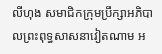លីហុង សមាជិកក្រុមប្រឹក្សាអភិបាលព្រះពុទ្ធសាសនាវៀតណាម អ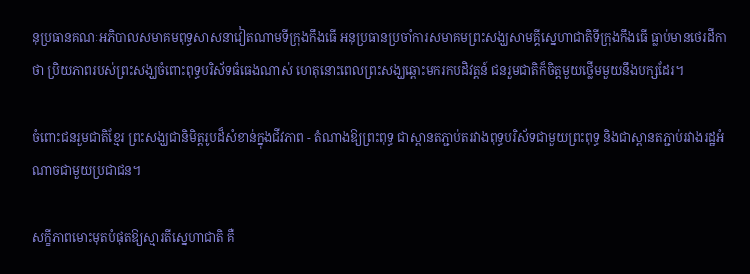នុប្រធានគណៈអភិបាលសមាគមពុទ្ធសាសនាវៀតណាមទីក្រុងកឹងធើ អនុប្រធានប្រចាំការសមាគមព្រះសង្ឃសាមគ្គីស្នេហាជាតិទីក្រុងកឹងធើ ធ្លាប់មានថេរដីកាថា ប្រិយភាពរបស់ព្រះសង្ឃចំពោះពុទ្ធបរិស័ទធំធេងណាស់ ហេតុនោះពេលព្រះសង្ឃឆ្ពោះមករកបដិវត្តន៍ ជនរួមជាតិក៏ចិត្តមួយថ្លើមមួយនឹងបក្សដែរ។

ចំពោះជនរួមជាតិខ្មែរ ព្រះសង្ឃជានិមិត្តរូបដ៏សំខាន់ក្នុងជីវភាព - តំណាងឱ្យព្រះពុទ្ធ ជាស្ពានតភ្ជាប់តរវាងពុទ្ធបរិស័ទជាមួយព្រះពុទ្ធ និងជាស្ពានតភ្ជាប់រវាងរដ្ឋអំណាចជាមួយប្រជាជន។

សក្ខីភាពមោះមុតបំផុតឱ្យស្មារតីស្នេហាជាតិ គឺ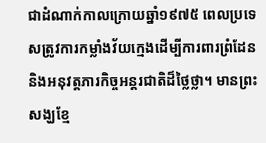ជាដំណាក់កាលក្រោយឆ្នាំ១៩៧៥ ពេលប្រទេសត្រូវការកម្លាំងវ័យក្មេងដើម្បីការពារព្រំដែននិងអនុវត្តភារកិច្ចអន្តរជាតិដ៏ថ្លៃថ្លា។ មានព្រះសង្ឃខ្មែ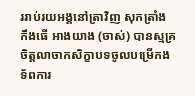ររាប់រយអង្គនៅត្រាវិញ សុកត្រាំង កឹងធើ អាងយាង (ចាស់) បានស្មគ្រចិត្តលាចាកសិក្ខាបទចូលបម្រើកងទ័ពការ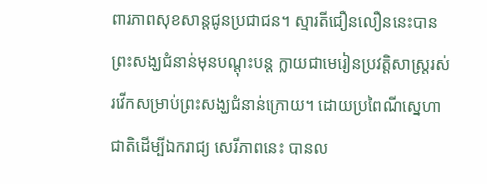ពារភាពសុខសាន្តជូនប្រជាជន។ ស្មារតីជឿនលឿននេះបានព្រះសង្ឃជំនាន់មុនបណ្តុះបន្ត ក្លាយជាមេរៀនប្រវត្តិសាស្ត្ររស់រវើកសម្រាប់ព្រះសង្ឃជំនាន់ក្រោយ។ ដោយប្រពៃណីស្នេហាជាតិដើម្បីឯករាជ្យ សេរីភាពនេះ បានល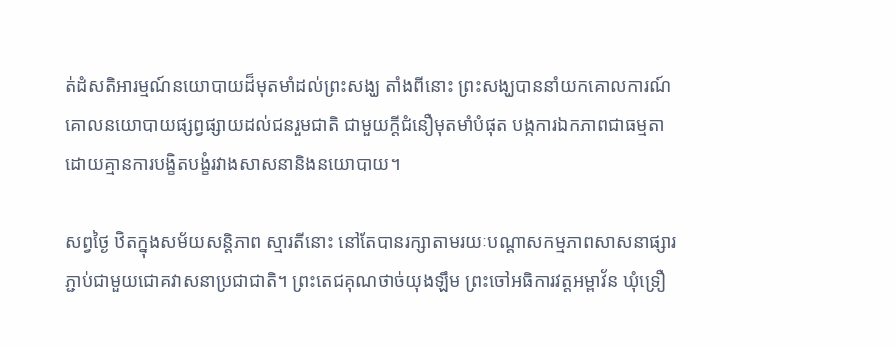ត់ដំសតិអារម្មណ៍នយោបាយដ៏មុតមាំដល់ព្រះសង្ឃ តាំងពីនោះ ព្រះសង្ឃបាននាំយកគោលការណ៍ គោលនយោបាយផ្សព្វផ្សាយដល់ជនរួមជាតិ ជាមួយក្តីជំនឿមុតមាំបំផុត បង្កការឯកភាពជាធម្មតា ដោយគ្មានការបង្ខិតបង្ខំរវាងសាសនានិងនយោបាយ។

សព្វថ្ងៃ ឋិតក្នុងសម័យសន្តិភាព ស្មារតីនោះ នៅតែបានរក្សាតាមរយៈបណ្តាសកម្មភាពសាសនាផ្សារភ្ជាប់ជាមួយជោគវាសនាប្រជាជាតិ។ ព្រះតេជគុណថាច់យុងឡឹម ព្រះចៅអធិការវត្តអម្ពាវ័ន ឃុំទ្រឿ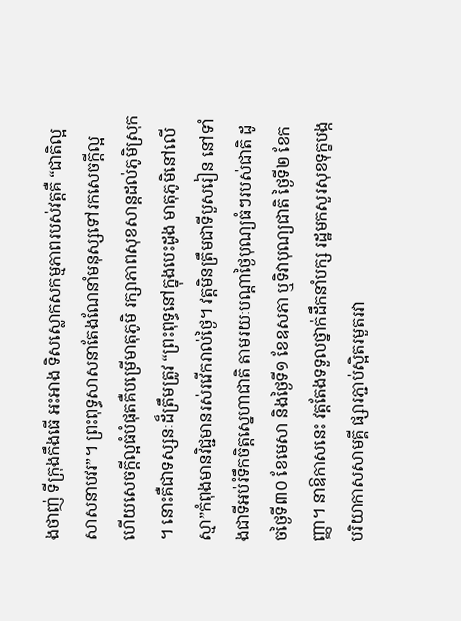ងថាញ់ ទីក្រុងកឹងធើ អះអាង ទិសស្លោកសកម្មភាពរបស់វត្តគឺ “ជាតិល្អ សាសនាបវរ”។ ព្រះពុទ្ធសាសនាតែងណែនាំមនុស្សទៅរកសេចក្តីល្អ ហើយសេចក្តីល្អធំបំផុតគឺបម្រើមាតុភូមិ រក្សាភាពសុខសាន្តដល់ភូមិស្រុក។ នោះគឺជាទស្សនៈដ៏ត្រឹមត្រូវ “ព្រះពុទ្ធនៅក្នុងបេះដូង មាតុភូមិនៅលើស្មា”កំពុងមានវិជ្ជមានរស់រវើករាល់ថ្ងៃ។ វត្តមិនត្រឹមជាទីបួសរៀន នៅទាំងជាទីអប់រំទឹកចិត្តស្នេហាជាតិ តាមរយៈបណ្តាថ្ងៃបុណ្យធំៗរបស់ជាតិ ដូចថ្ងៃទី៣០ ខែមេសា និងថ្ងៃទី១ ខែឧសភា ឬទិវាបុណ្យជាតិ ថ្ងៃទី២ ខែកញ្ញា។ នាឱកាសនេះ វត្តតែងទទួលថ្នាក់ដឹកនាំបក្ស រដ្ឋមកសួរសុខទុក្ខបង្កបរិយាកាសសាមគ្គី ផ្សារភ្ជាប់ស្អិតរមួតរវា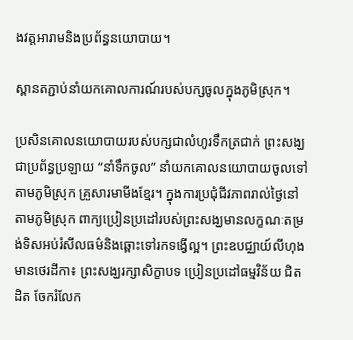ងវត្តអារាមនិងប្រព័ន្ធនយោបាយ។

ស្ពានតភ្ជាប់នាំយកគោលការណ៍របស់បក្សចូលក្នុងភូមិស្រុក។

ប្រសិនគោលនយោបាយរបស់បក្សជាលំហូរទឹកត្រជាក់ ព្រះសង្ឃជាប្រព័ន្ធប្រឡាយ “នាំទឹកចូល” នាំយកគោលនយោបាយចូលទៅតាមភូមិស្រុក គ្រួសារមាមីងខ្មែរ។ ក្នុងការប្រជុំជីវភាពរាល់ថ្ងៃនៅតាមភូមិស្រុក ពាក្យប្រៀនប្រដៅរបស់ព្រះសង្ឃមានលក្ខណៈតម្រង់ទិសអប់រំសីលធម៌និងឆ្ពោះទៅរកទង្វើល្អ។ ព្រះឧបជ្ឈាយ៍លីហុង មានថេរដីកា៖ ព្រះសង្ឃរក្សាសិក្ខាបទ ប្រៀនប្រដៅធម្មវិន័យ ជិតដិត ចែករំលែក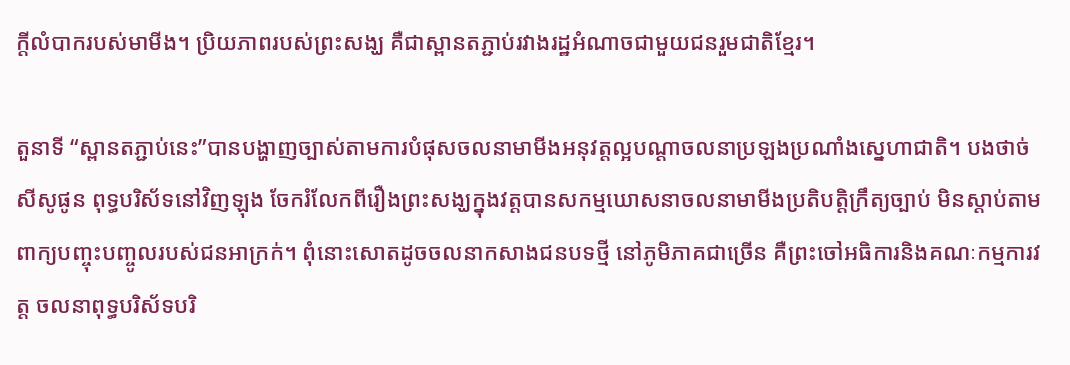ក្តីលំបាករបស់មាមីង។ ប្រិយភាពរបស់ព្រះសង្ឃ គឺជាស្ពានតភ្ជាប់រវាងរដ្ឋអំណាចជាមួយជនរួមជាតិខ្មែរ។

តួនាទី “ស្ពានតភ្ជាប់នេះ”បានបង្ហាញច្បាស់តាមការបំផុសចលនាមាមីងអនុវត្តល្អបណ្តាចលនាប្រឡងប្រណាំងស្នេហាជាតិ។ បងថាច់សីសូផូន ពុទ្ធបរិស័ទនៅវិញឡុង ចែករំលែកពីរឿងព្រះសង្ឃក្នុងវត្តបានសកម្មឃោសនាចលនាមាមីងប្រតិបត្តិក្រឹត្យច្បាប់ មិនស្តាប់តាមពាក្យបញ្ចុះបញ្ចូលរបស់ជនអាក្រក់។ ពុំនោះសោតដូចចលនាកសាងជនបទថ្មី នៅភូមិភាគជាច្រើន គឺព្រះចៅអធិការនិងគណៈកម្មការវត្ត ចលនាពុទ្ធបរិស័ទបរិ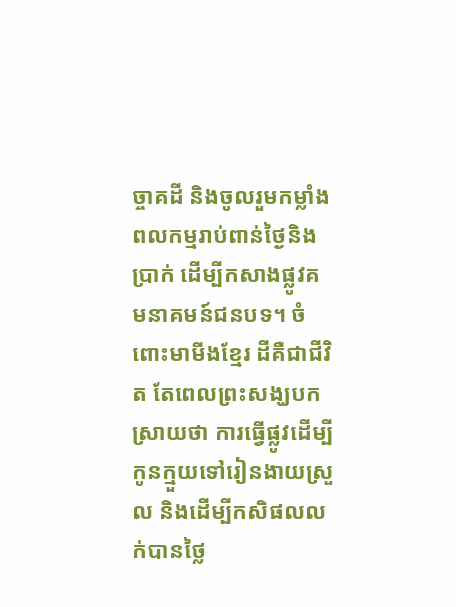ច្ចាគដី និងចូលរួមកម្លាំងពលកម្មរាប់ពាន់ថ្ងៃនិងប្រាក់ ដើម្បីកសាងផ្លូវគមនាគមន៍ជនបទ។ ចំពោះមាមីងខ្មែរ ដីគឺជាជីវិត តែពេលព្រះសង្ឃបកស្រាយថា ការធ្វើផ្លូវដើម្បីកូនក្មួយទៅរៀនងាយស្រួល និងដើម្បីកសិផលលក់បានថ្លៃ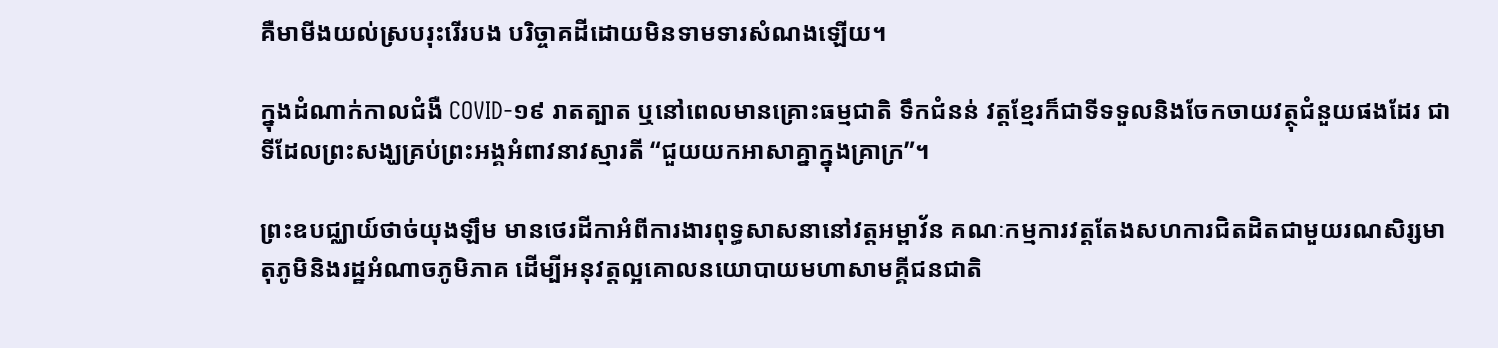គឺមាមីងយល់ស្របរុះរើរបង បរិច្ចាគដីដោយមិនទាមទារសំណងឡើយ។

ក្នុងដំណាក់កាលជំងឺ COVID-១៩ រាតត្បាត ឬនៅពេលមានគ្រោះធម្មជាតិ ទឹកជំនន់ វត្តខ្មែរក៏ជាទីទទួលនិងចែកចាយវត្ថុជំនួយផងដែរ ជាទីដែលព្រះសង្ឃគ្រប់ព្រះអង្គអំពាវនាវស្មារតី “ជួយយកអាសាគ្នាក្នុងគ្រាក្រ”។

ព្រះឧបជ្ឈាយ៍ថាច់យុងឡឹម មានថេរដីកាអំពីការងារពុទ្ធសាសនានៅវត្តអម្ពាវ័ន គណៈកម្មការវត្តតែងសហការជិតដិតជាមួយរណសិរ្សមាតុភូមិនិងរដ្ឋអំណាចភូមិភាគ ដើម្បីអនុវត្តល្អគោលនយោបាយមហាសាមគ្គីជនជាតិ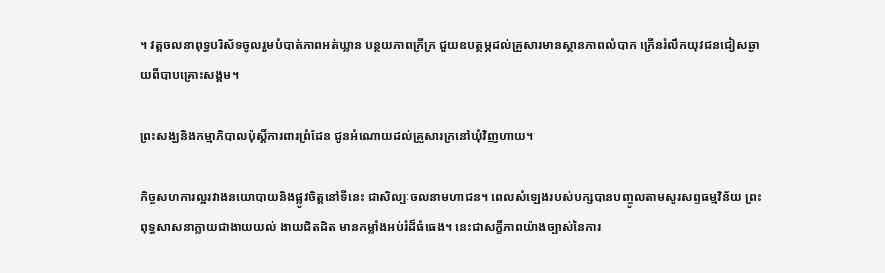។ វត្តចលនាពុទ្ធបរិស័ទចូលរួមបំបាត់ភាពអត់ឃ្លាន បន្ថយភាពក្រីក្រ ជួយឧបត្ថម្ភដល់គ្រួសារមានស្ថានភាពលំបាក ក្រើនរំលឹកយុវជនជៀសឆ្ងាយពីបាបគ្រោះសង្គម។

ព្រះសង្ឃនិងកម្មាភិបាលប៉ុស្តិ៍ការពារព្រំដែន ជូនអំណោយដល់គ្រួសារក្រនៅឃុំវិញហាយ។

កិច្ចសហការល្អរវាងនយោបាយនិងផ្លូវចិត្តនៅទីនេះ ជាសិល្បៈចលនាមហាជន។ ពេលសំឡេងរបស់បក្សបានបញ្ចូលតាមសូរសព្ទធម្មវិន័យ ព្រះពុទ្ធសាសនាក្លាយជាងាយយល់ ងាយជិតដិត មានកម្លាំងអប់រំដ៏ធំធេង។ នេះជាសក្ខីភាពយ៉ាងច្បាស់នៃការ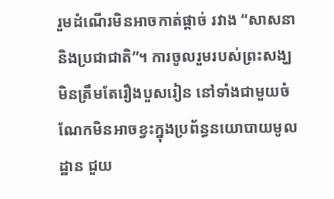រួមដំណើរមិនអាចកាត់ផ្តាច់ រវាង “សាសនានិងប្រជាជាតិ”។ ការចូលរួមរបស់ព្រះសង្ឃមិនត្រឹមតែរឿងបួសរៀន នៅទាំងជាមួយចំណែកមិនអាចខ្វះក្នុងប្រព័ន្ធនយោបាយមូលដ្ឋាន ជួយ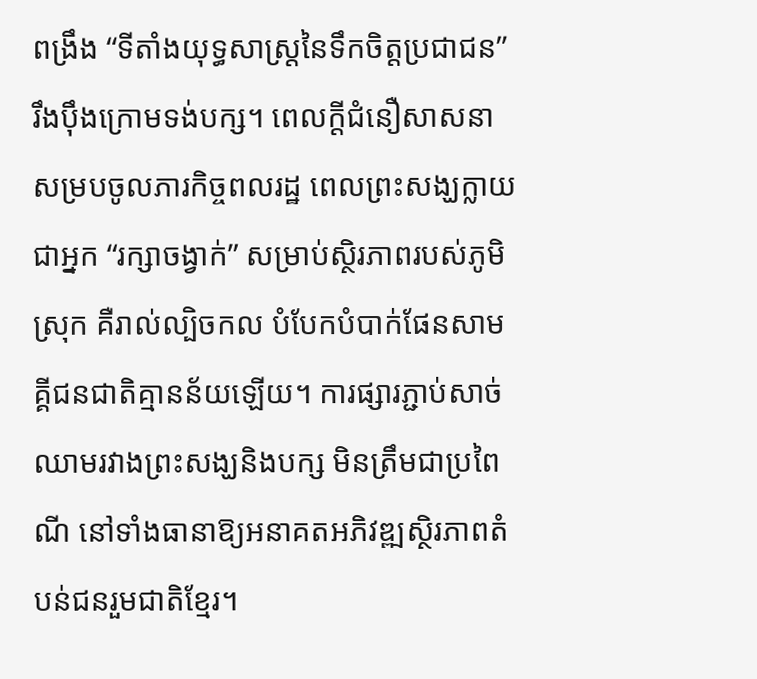ពង្រឹង “ទីតាំងយុទ្ធសាស្ត្រនៃទឹកចិត្តប្រជាជន” រឹងប៉ឹងក្រោមទង់បក្ស។ ពេលក្តីជំនឿសាសនាសម្របចូលភារកិច្ចពលរដ្ឋ ពេលព្រះសង្ឃក្លាយជាអ្នក “រក្សាចង្វាក់” សម្រាប់ស្ថិរភាពរបស់ភូមិស្រុក គឺរាល់ល្បិចកល បំបែកបំបាក់ផែនសាមគ្គីជនជាតិគ្មានន័យឡើយ។ ការផ្សារភ្ជាប់សាច់ឈាមរវាងព្រះសង្ឃនិងបក្ស មិនត្រឹមជាប្រពៃណី នៅទាំងធានាឱ្យអនាគតអភិវឌ្ឍស្ថិរភាពតំបន់ជនរួមជាតិខ្មែរ។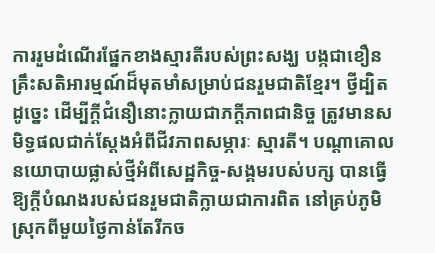ការរួមដំណើរផ្នែកខាងស្មារតីរបស់ព្រះសង្ឃ បង្កជាខឿនគ្រឹះសតិអារម្មណ៍ដ៏មុតមាំសម្រាប់ជនរួមជាតិខ្មែរ។ ថ្វីដ្បិតដូច្នេះ ដើម្បីក្តីជំនឿនោះក្លាយជាភក្តីភាពជានិច្ច ត្រូវមានសមិទ្ធផលជាក់ស្តែងអំពីជីវភាពសម្ភារៈ ស្មារតី។ បណ្តាគោលនយោបាយផ្លាស់ថ្មីអំពីសេដ្ឋកិច្ច-សង្គមរបស់បក្ស បានធ្វើឱ្យក្តីបំណងរបស់ជនរួមជាតិក្លាយជាការពិត នៅគ្រប់ភូមិស្រុកពីមួយថ្ងៃកាន់តែរីកច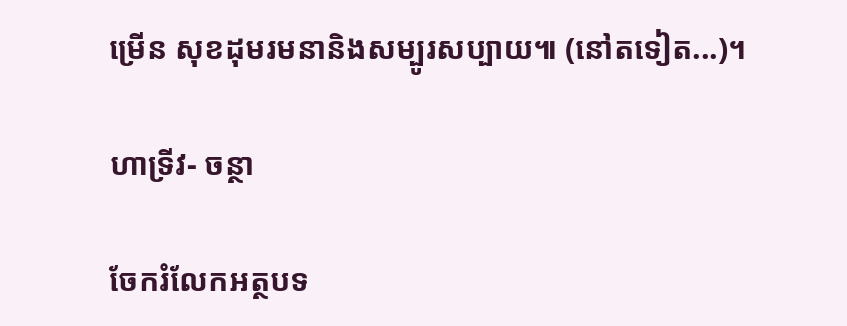ម្រើន សុខដុមរមនានិងសម្បូរសប្បាយ៕ (នៅតទៀត...)។

ហាទ្រីវ- ចន្ថា

ចែករំលែកអត្ថបទ